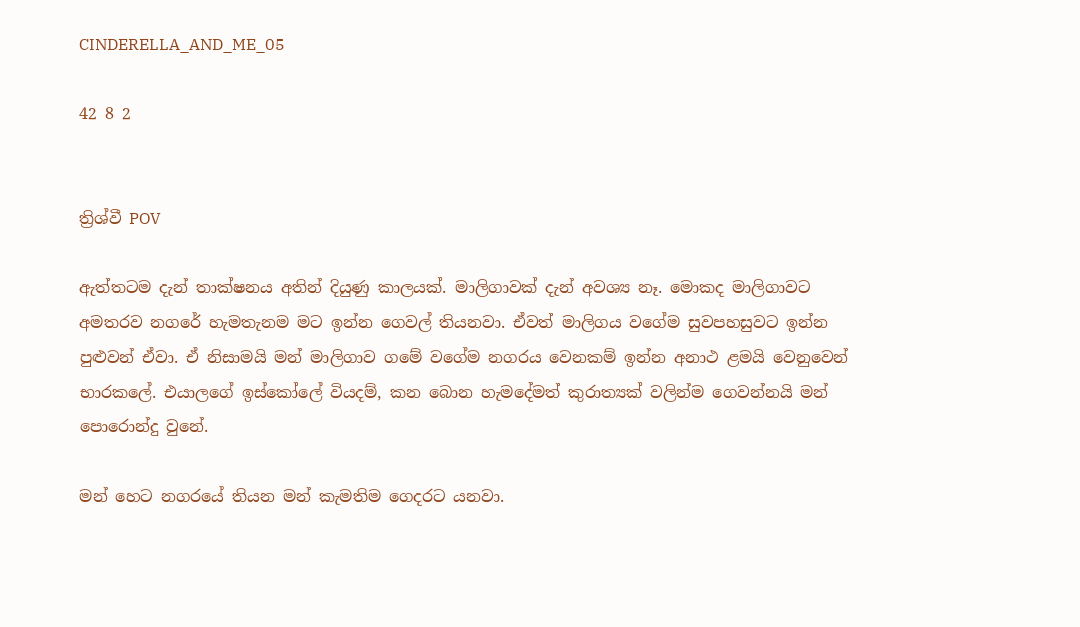CINDERELLA_AND_ME_05

42 8 2


ත්‍රිශ්වී POV

ඇත්තටම දැන් තාක්ෂනය අතින් දියුණු කාලයක්. මාලිගාවක් දැන් අවශ්‍ය නෑ. මොකද මාලිගාවට අමතරව නගරේ හැමතැනම මට ඉන්න ගෙවල් තියනවා. ඒවත් මාලිගය වගේම සුවපහසුවට ඉන්න පුළුවන් ඒවා. ඒ නිසාමයි මන් මාලිගාව ගමේ වගේම නගරය වෙනකම් ඉන්න අනාථ ළමයි වෙනුවෙන් භාරකලේ. එයාලගේ ඉස්කෝලේ වියදම්, කන බොන හැමදේමත් කුරාත්‍යක්‌ වලින්ම ගෙවන්නයි මන් පොරොන්දු වුනේ.

මන් හෙට නගරයේ තියන මන් කැමතිම ගෙදරට යනවා.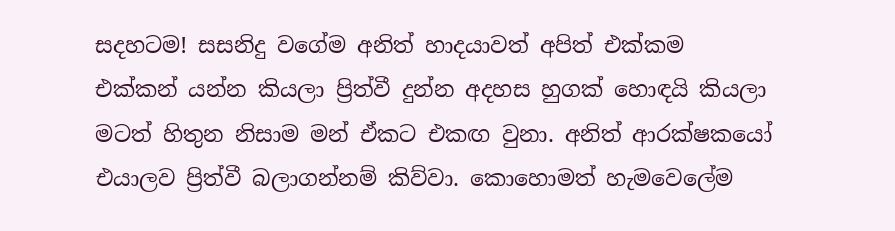සදහටම! සසනිදු වගේම අනිත් හාදයාවත් අපිත් එක්කම එක්කන් යන්න කියලා ප්‍රිත්වී දුන්න අදහස හුගක් හොඳයි කියලා මටත් හිතුන නිසාම මන් ඒකට එකඟ වුනා. අනිත් ආරක්ෂකයෝ එයාලව ප්‍රිත්වී බලාගන්නම් කිව්වා. කොහොමත් හැමවෙලේම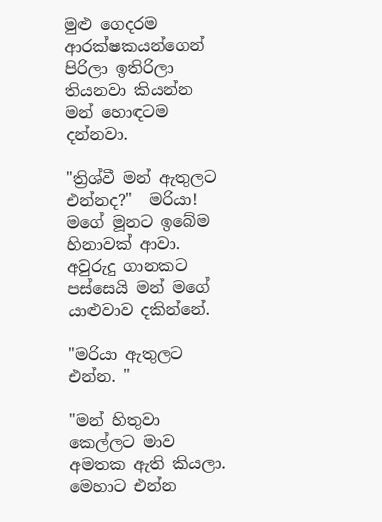මුළු ගෙදරම ආරක්ෂකයන්ගෙන් පිරිලා ඉතිරිලා තියනවා කියන්න මන් හොඳටම දන්නවා.

"ත්‍රිශ්වී මන් ඇතුලට එන්නද?"  මරියා! මගේ මූනට ඉබේම හිනාවක් ආවා. අවුරුදු ගානකට පස්සෙයි මන් මගේ යාළුවාව දකින්නේ.

"මරියා ඇතුලට එන්න. "

"මන් හිතුවා කෙල්ලට මාව අමතක ඇති කියලා. මෙහාට එන්න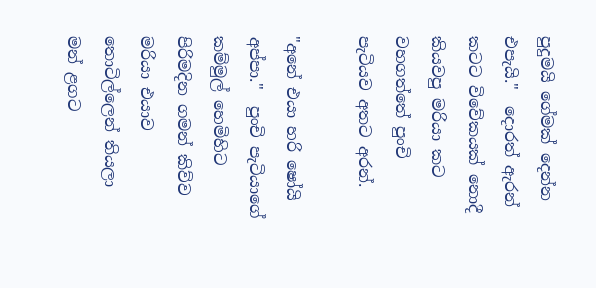පුදුමයි ගේමක් දෙන්න එපැයි."  දොරත් ඇරන් කටට විවේකයක් නොදී කියවපු මරියා කට වහගත්තේ පුංචි පැටියව අතට අරන්.

"අනේ එයා හරි ෂෝයි අප්පා."  පුංචි පැටියාගේ කම්මුල් හෙමිහිට පිරිමදින ගමන් කිව්ව මරියා එයාව තොටිල්ලෙන් තියලා මන් ළගට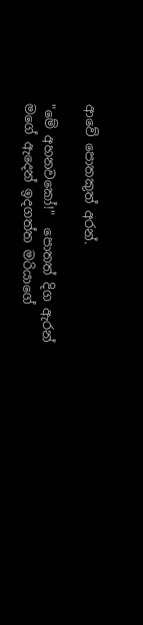ආවේ පොතකුත් අරන්.

"මේ අහනවකෝ!"  පොතත් දිග ඇරන් මගේ ඇදෙන් ඉදගත්ත මරියාගේ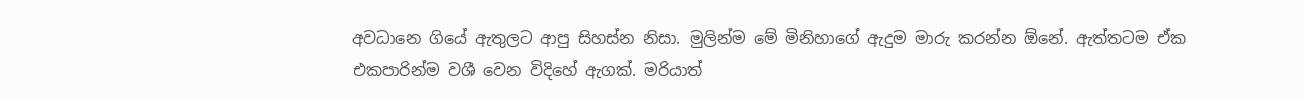අවධානෙ ගියේ ඇතුලට ආපු සිහස්න නිසා. මුලින්ම මේ මිනිහාගේ ඇදුම මාරු කරන්න ඕනේ. ඇත්තටම ඒක එකපාරින්ම වශී වෙන විදිහේ ඇගක්. මරියාත්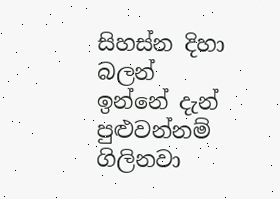සිහස්න දිහා බලන් ඉන්නේ දැන් පුළුවන්නම් ගිලිනවා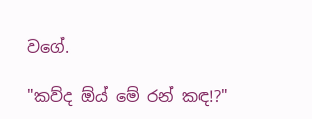වගේ.

"කව්ද ඕය් මේ රන් කඳ!?"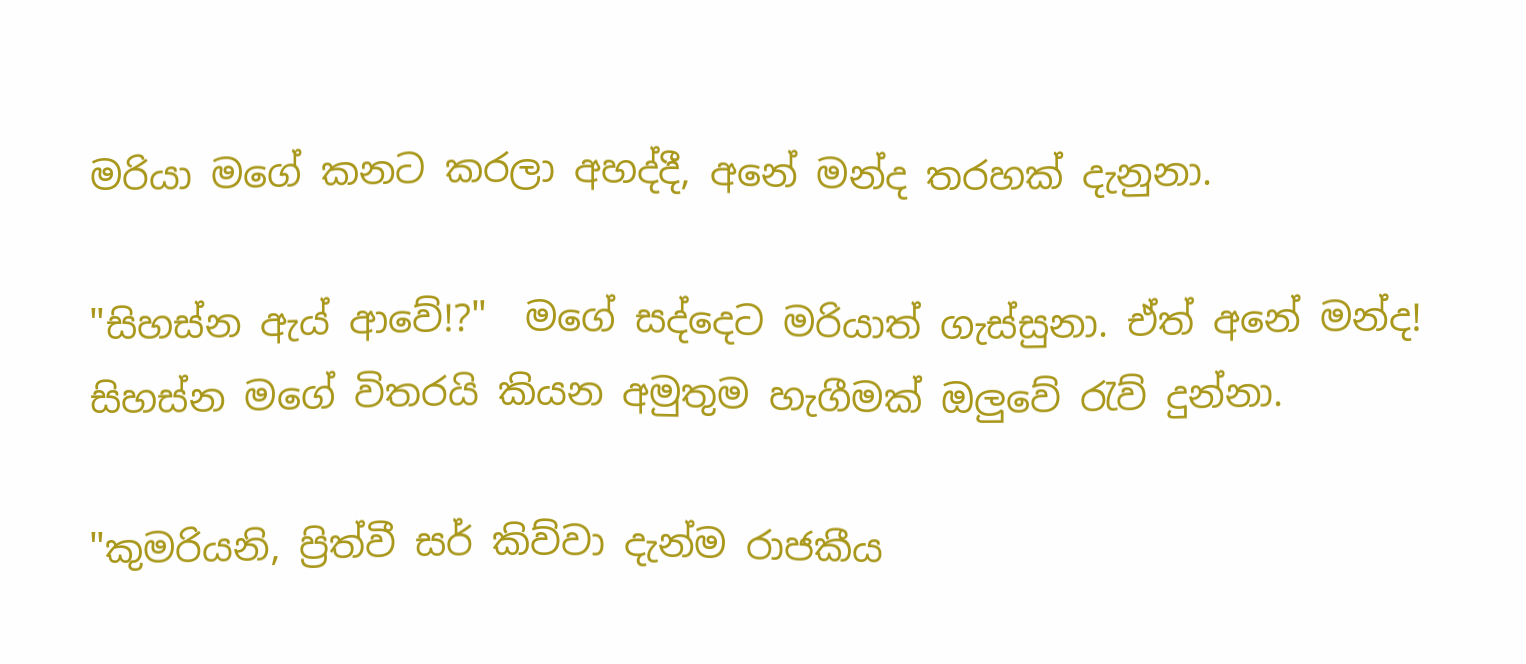මරියා මගේ කනට කරලා අහද්දී, අනේ මන්ද තරහක් දැනුනා.

"සිහස්න ඇය් ආවේ!?"  මගේ සද්දෙට මරියාත් ගැස්සුනා. ඒත් අනේ මන්ද! සිහස්න මගේ විතරයි කියන අමුතුම හැගීමක් ඔලුවේ රැව් දුන්නා.

"කුමරියනි, ප්‍රිත්වී සර් කිව්වා දැන්ම රාජකීය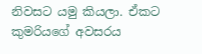නිවසට යමු කියලා. ඒකට කුමරියගේ අවසරය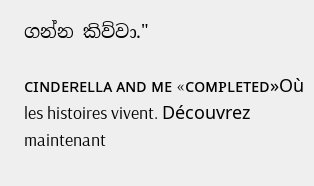ගන්න කිව්වා."

ᴄɪɴᴅᴇʀᴇʟʟᴀ ᴀɴᴅ ᴍᴇ «ᴄᴏᴍᴩʟᴇᴛᴇᴅ»Où les histoires vivent. Découvrez maintenant